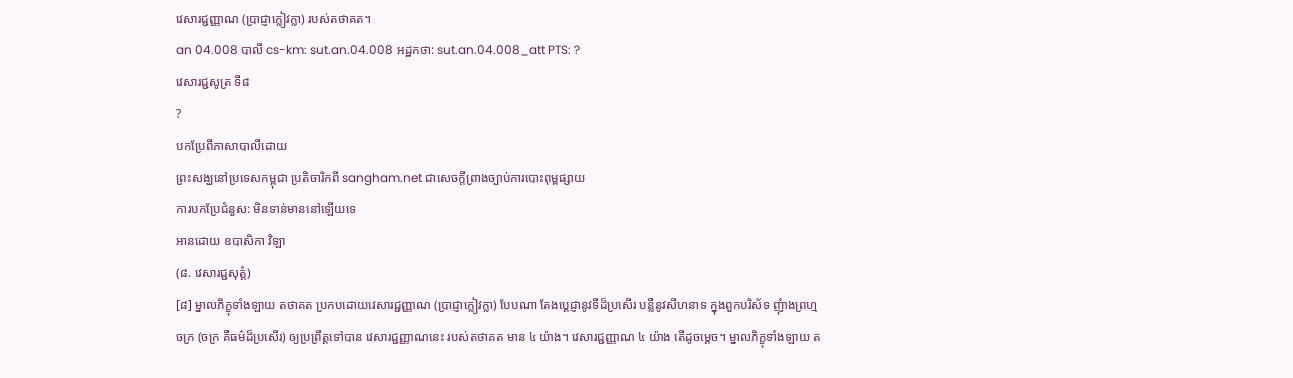វេសារជ្ជញ្ញាណ (ប្រាជ្ញាក្លៀវក្លា) របស់តថាគត។
an 04.008 បាលី cs-km: sut.an.04.008 អដ្ឋកថា: sut.an.04.008_att PTS: ?
វេសារជ្ជសូត្រ ទី៨
?
បកប្រែពីភាសាបាលីដោយ
ព្រះសង្ឃនៅប្រទេសកម្ពុជា ប្រតិចារិកពី sangham.net ជាសេចក្តីព្រាងច្បាប់ការបោះពុម្ពផ្សាយ
ការបកប្រែជំនួស: មិនទាន់មាននៅឡើយទេ
អានដោយ ឧបាសិកា វិឡា
(៨. វេសារជ្ជសុត្តំ)
[៨] ម្នាលភិក្ខុទាំងឡាយ តថាគត ប្រកបដោយវេសារជ្ជញ្ញាណ (ប្រាជ្ញាក្លៀវក្លា) បែបណា តែងបេ្តជ្ញានូវទីដ៏ប្រសើរ បន្លឺនូវសីហនាទ ក្នុងពួកបរិស័ទ ញុំាងព្រហ្មចក្រ (ចក្រ គឺធម៌ដ៏ប្រសើរ) ឲ្យប្រព្រឹត្តទៅបាន វេសារជ្ជញ្ញាណនេះ របស់តថាគត មាន ៤ យ៉ាង។ វេសារជ្ជញ្ញាណ ៤ យ៉ាង តើដូចម្តេច។ ម្នាលភិក្ខុទាំងឡាយ ត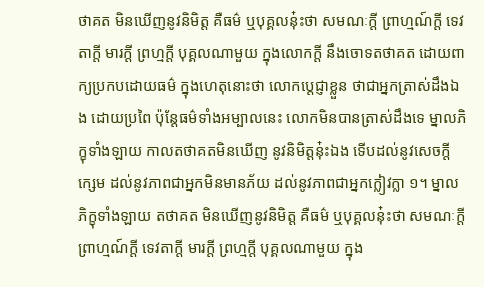ថាគត មិនឃើញនូវនិមិត្ត គឺធម៌ ឬបុគ្គលនុ៎ះថា សមណៈក្តី ព្រាហ្មណ៍ក្តី ទេវតាក្តី មារក្តី ព្រហ្មក្តី បុគ្គលណាមួយ ក្នុងលោកក្តី នឹងចោទតថាគត ដោយពាក្យប្រកបដោយធម៌ ក្នុងហេតុនោះថា លោកបេ្តជ្ញាខ្លួន ថាជាអ្នកត្រាស់ដឹងឯង ដោយប្រពៃ ប៉ុន្តែធម៌ទាំងអម្បាលនេះ លោកមិនបានត្រាស់ដឹងទេ ម្នាលភិក្ខុទាំងឡាយ កាលតថាគតមិនឃើញ នូវនិមិត្តនុ៎ះឯង ទើបដល់នូវសេចក្តីក្សេម ដល់នូវភាពជាអ្នកមិនមានភ័យ ដល់នូវភាពជាអ្នកក្លៀវក្លា ១។ ម្នាលភិក្ខុទាំងឡាយ តថាគត មិនឃើញនូវនិមិត្ត គឺធម៌ ឬបុគ្គលនុ៎ះថា សមណៈក្តី ព្រាហ្មណ៍ក្តី ទេវតាក្តី មារក្តី ព្រហ្មក្តី បុគ្គលណាមួយ ក្នុង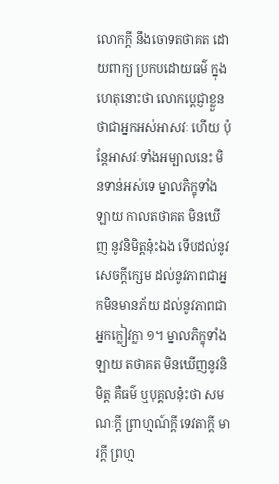លោកក្តី នឹងចោទតថាគត ដោយពាក្យ ប្រកបដោយធម៌ ក្នុងហេតុនោះថា លោកប្តេជ្ញាខ្លួន ថាជាអ្នកអស់អាសវៈ ហើយ ប៉ុន្តែអាសវៈទាំងអម្បាលនេះ មិនទាន់អស់ទេ ម្នាលភិក្ខុទាំងឡាយ កាលតថាគត មិនឃើញ នូវនិមិត្តនុ៎ះឯង ទើបដល់នូវសេចក្តីក្សេម ដល់នូវភាពជាអ្នកមិនមានភ័យ ដល់នូវភាពជាអ្នកក្លៀវក្លា ១។ ម្នាលភិក្ខុទាំងឡាយ តថាគត មិនឃើញនូវនិមិត្ត គឺធម៌ ឬបុគ្គលនុ៎ះថា សមណៈក្តី ព្រាហ្មណ៍ក្តី ទេវតាក្តី មារក្តី ព្រហ្ម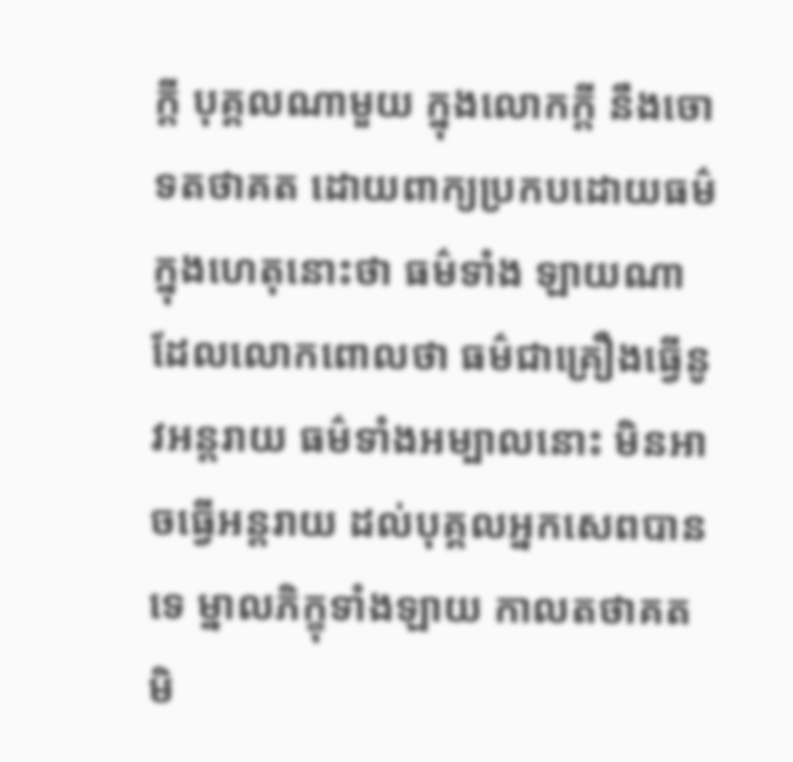ក្តី បុគ្គលណាមួយ ក្នុងលោកក្តី នឹងចោទតថាគត ដោយពាក្យប្រកបដោយធម៌ ក្នុងហេតុនោះថា ធម៌ទាំង ឡាយណា ដែលលោកពោលថា ធម៌ជាគ្រឿងធ្វើនូវអន្តរាយ ធម៌ទាំងអម្បាលនោះ មិនអាចធ្វើអន្តរាយ ដល់បុគ្គលអ្នកសេពបានទេ ម្នាលភិក្ខុទាំងឡាយ កាលតថាគត មិ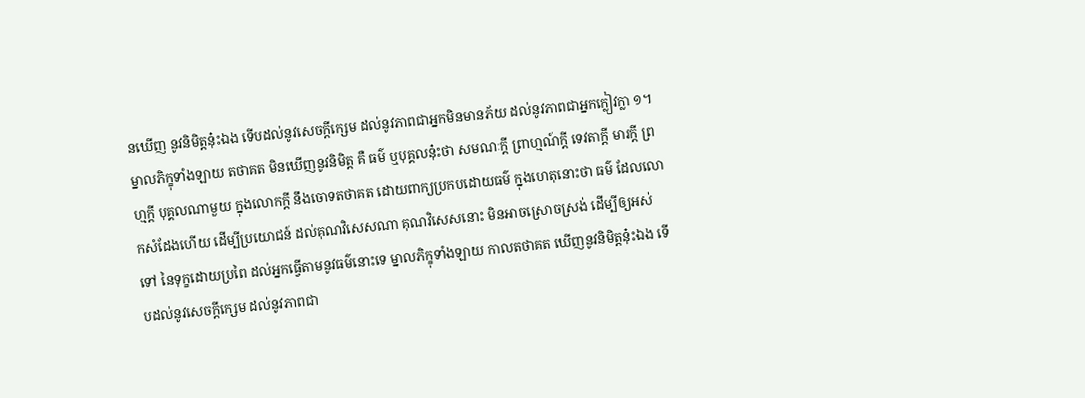នឃើញ នូវនិមិត្តនុ៎ះឯង ទើបដល់នូវសេចក្តីក្សេម ដល់នូវភាពជាអ្នកមិនមានភ័យ ដល់នូវភាពជាអ្នកក្លៀវក្លា ១។ ម្នាលភិក្ខុទាំងឡាយ តថាគត មិនឃើញនូវនិមិត្ត គឺ ធម៌ ឬបុគ្គលនុ៎ះថា សមណៈក្តី ព្រាហ្មណ៍ក្តី ទេវតាក្តី មារក្តី ព្រហ្មក្តី បុគ្គលណាមួយ ក្នុងលោកក្តី នឹងចោទតថាគត ដោយពាក្យប្រកបដោយធម៌ ក្នុងហេតុនោះថា ធម៌ ដែលលោកសំដែងហើយ ដើម្បីប្រយោជន៍ ដល់គុណវិសេសណា គុណវិសេសនោះ មិនអាចស្រោចស្រង់ ដើម្បីឲ្យអស់ទៅ នៃទុក្ខដោយប្រពៃ ដល់អ្នកធ្វើតាមនូវធម៌នោះទេ ម្នាលភិក្ខុទាំងឡាយ កាលតថាគត ឃើញនូវនិមិត្តនុ៎ះឯង ទើបដល់នូវសេចក្តីក្សេម ដល់នូវភាពជា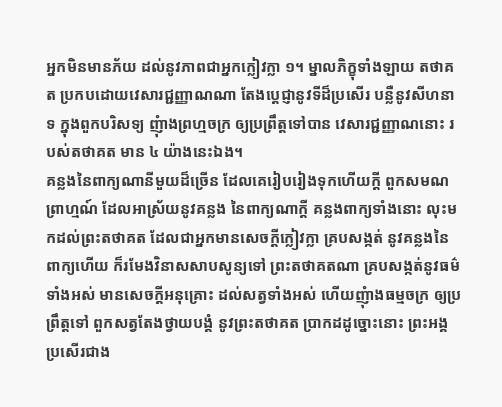អ្នកមិនមានភ័យ ដល់នូវភាពជាអ្នកក្លៀវក្លា ១។ ម្នាលភិក្ខុទាំងឡាយ តថាគត ប្រកបដោយវេសារជ្ជញ្ញាណណា តែងប្តេជ្ញានូវទីដ៏ប្រសើរ បន្លឺនូវសីហនាទ ក្នុងពួកបរិសទ្យ ញុំាងព្រហ្មចក្រ ឲ្យប្រព្រឹត្តទៅបាន វេសារជ្ជញ្ញាណនោះ របស់តថាគត មាន ៤ យ៉ាងនេះឯង។
គន្លងនៃពាក្យណានីមួយដ៏ច្រើន ដែលគេរៀបរៀងទុកហើយក្តី ពួកសមណព្រាហ្មណ៍ ដែលអាស្រ័យនូវគន្លង នៃពាក្យណាក្តី គន្លងពាក្យទាំងនោះ លុះមកដល់ព្រះតថាគត ដែលជាអ្នកមានសេចក្តីក្លៀវក្លា គ្របសង្កត់ នូវគន្លងនៃពាក្យហើយ ក៏រមែងវិនាសសាបសូន្យទៅ ព្រះតថាគតណា គ្របសង្កត់នូវធម៌ទាំងអស់ មានសេចក្តីអនុគ្រោះ ដល់សត្វទាំងអស់ ហើយញុំាងធម្មចក្រ ឲ្យប្រព្រឹត្តទៅ ពួកសត្វតែងថ្វាយបង្គំ នូវព្រះតថាគត ប្រាកដដូច្នោះនោះ ព្រះអង្គ ប្រសើរជាង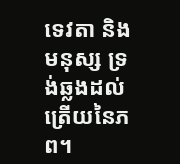ទេវតា និងមនុស្ស ទ្រង់ឆ្លងដល់ត្រើយនៃភព។